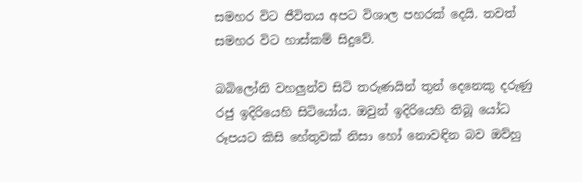සමහර විට ජීවිතය අපට විශාල පහරක් දෙයි. තවත් සමහර විට හාස්කම් සිදුවේ.

බබිලෝනි වහලුන්ව සිටි තරුණයින් තුන් දෙනෙකු දරුණු රජු ඉදිරියෙහි සිටියෝය. ඔවුන් ඉදිරියෙහි තිබූ යෝධ රූපයට කිසි හේතුවක් නිසා හෝ නොවඳින බව ඔව්හු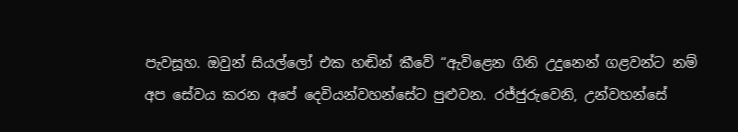පැවසූහ. ඔවුන් සියල්ලෝ එක හඬින් කීවේ “ඇවිළෙන ගිනි උදුනෙන් ගළවන්ට නම් අප සේවය කරන අපේ දෙවියන්වහන්සේට පුළුවන. රජ්ජුරුවෙනි, උන්වහන්සේ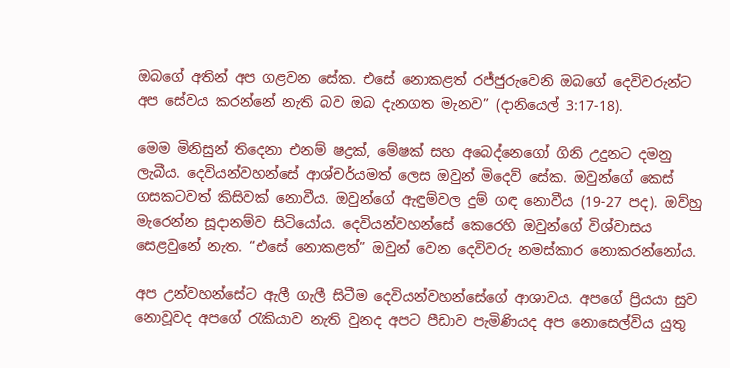ඔබගේ අතින් අප ගළවන සේක. එසේ නොකළත් රජ්ජුරුවෙනි ඔබගේ දෙවිවරුන්ට අප සේවය කරන්නේ නැති බව ඔබ දැනගත මැනව” (දානියෙල් 3:17-18).

මෙම මිනිසුන් තිදෙනා එනම් ෂද්‍රක්, මේෂක් සහ අබෙද්නෙගෝ ගිනි උදුනට දමනු ලැබීය. දෙවියන්වහන්සේ ආශ්චර්යමත් ලෙස ඔවුන් මිදෙව් සේක. ඔවුන්ගේ කෙස් ගසකටවත් කිසිවක් නොවීය. ඔවුන්ගේ ඇඳුම්වල දුම් ගඳ නොවීය (19-27 පද). ඔව්හු මැරෙන්න සූදානම්ව සිටියෝය. දෙවියන්වහන්සේ කෙරෙහි ඔවුන්ගේ විශ්වාසය සෙළවුනේ නැත. “එසේ නොකළත්” ඔවුන් වෙන දෙවිවරු නමස්කාර නොකරන්නෝය.

අප උන්වහන්සේට ඇලී ගැලී සිටීම දෙවියන්වහන්සේගේ ආශාවය. අපගේ ප්‍රියයා සුව නොවූවද අපගේ රැකියාව නැති වුනද අපට පීඩාව පැමිණියද අප නොසෙල්විය යුතු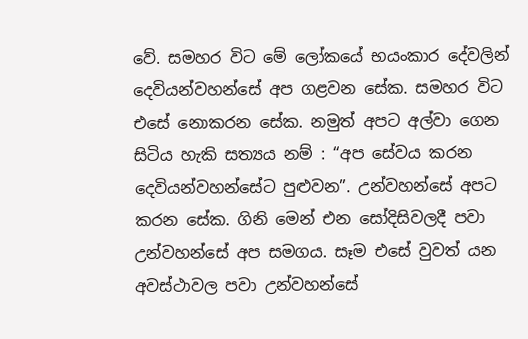වේ. සමහර විට මේ ලෝකයේ භයංකාර දේවලින් දෙවියන්වහන්සේ අප ගළවන සේක. සමහර විට එසේ නොකරන සේක. නමුත් අපට අල්වා ගෙන සිටිය හැකි සත්‍යය නම් : “අප සේවය කරන දෙවියන්වහන්සේට පුළුවන”. උන්වහන්සේ අපට කරන සේක. ගිනි මෙන් එන සෝදිසිවලදී පවා උන්වහන්සේ අප සමගය. සෑම එසේ වුවත් යන අවස්ථාවල පවා උන්වහන්සේ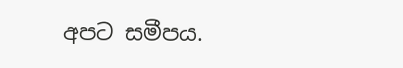අපට සමීපය.